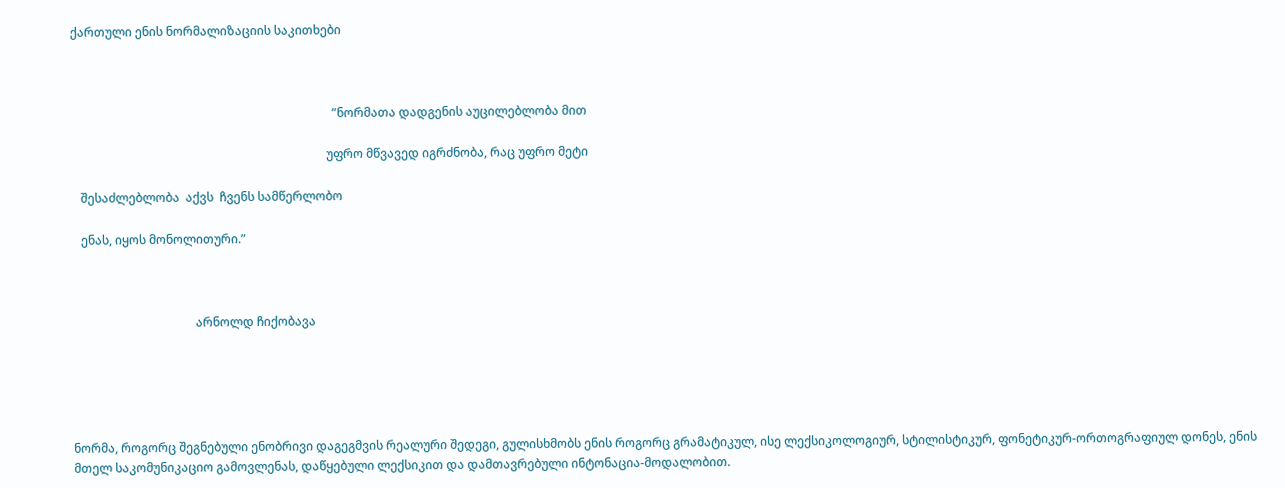ქართული ენის ნორმალიზაციის საკითხები



                                                                                       ”ნორმათა დადგენის აუცილებლობა მით

                                                                                     უფრო მწვავედ იგრძნობა, რაც უფრო მეტი

   შესაძლებლობა  აქვს  ჩვენს სამწერლობო

   ენას, იყოს მონოლითური.”



                                         არნოლდ ჩიქობავა





ნორმა, როგორც შეგნებული ენობრივი დაგეგმვის რეალური შედეგი, გულისხმობს ენის როგორც გრამატიკულ, ისე ლექსიკოლოგიურ, სტილისტიკურ, ფონეტიკურ-ორთოგრაფიულ დონეს, ენის მთელ საკომუნიკაციო გამოვლენას, დაწყებული ლექსიკით და დამთავრებული ინტონაცია-მოდალობით.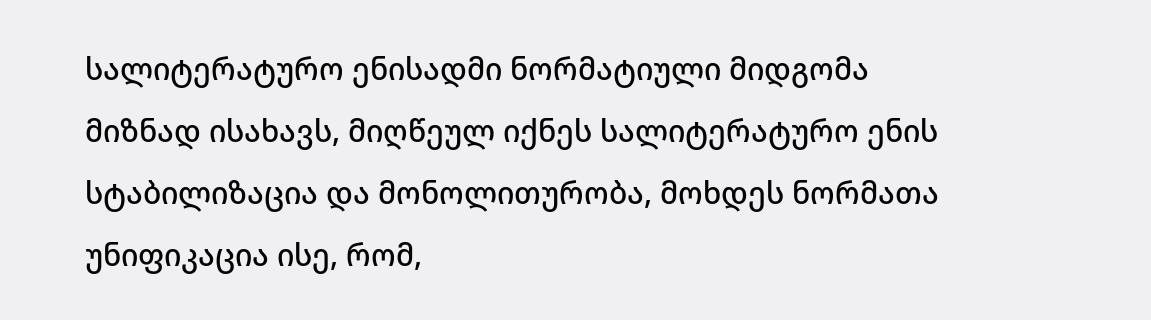სალიტერატურო ენისადმი ნორმატიული მიდგომა მიზნად ისახავს, მიღწეულ იქნეს სალიტერატურო ენის სტაბილიზაცია და მონოლითურობა, მოხდეს ნორმათა უნიფიკაცია ისე, რომ,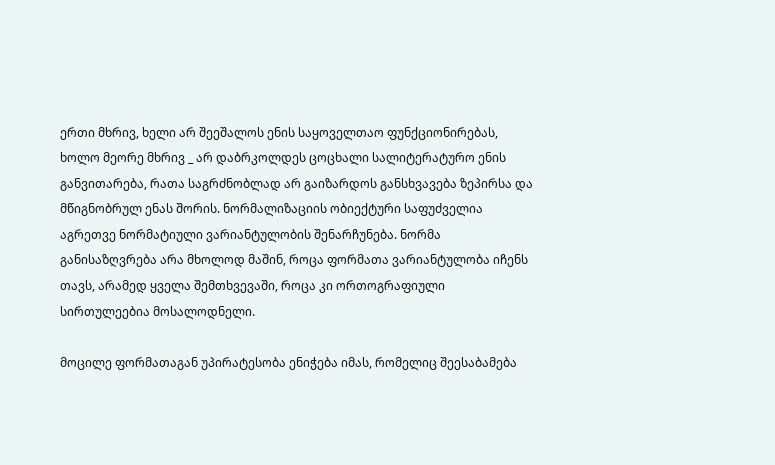ერთი მხრივ, ხელი არ შეეშალოს ენის საყოველთაო ფუნქციონირებას, ხოლო მეორე მხრივ _ არ დაბრკოლდეს ცოცხალი სალიტერატურო ენის განვითარება, რათა საგრძნობლად არ გაიზარდოს განსხვავება ზეპირსა და მწიგნობრულ ენას შორის. ნორმალიზაციის ობიექტური საფუძველია აგრეთვე ნორმატიული ვარიანტულობის შენარჩუნება. ნორმა განისაზღვრება არა მხოლოდ მაშინ, როცა ფორმათა ვარიანტულობა იჩენს თავს, არამედ ყველა შემთხვევაში, როცა კი ორთოგრაფიული სირთულეებია მოსალოდნელი.

მოცილე ფორმათაგან უპირატესობა ენიჭება იმას, რომელიც შეესაბამება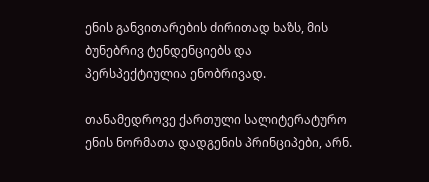ენის განვითარების ძირითად ხაზს, მის ბუნებრივ ტენდენციებს და პერსპექტიულია ენობრივად.

თანამედროვე ქართული სალიტერატურო ენის ნორმათა დადგენის პრინციპები, არნ.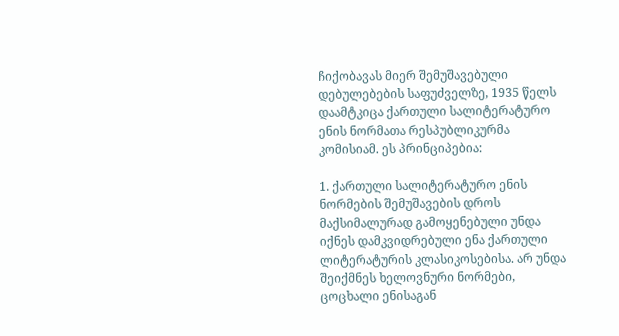ჩიქობავას მიერ შემუშავებული დებულებების საფუძველზე, 1935 წელს დაამტკიცა ქართული სალიტერატურო ენის ნორმათა რესპუბლიკურმა კომისიამ. ეს პრინციპებია:

1. ქართული სალიტერატურო ენის ნორმების შემუშავების დროს მაქსიმალურად გამოყენებული უნდა იქნეს დამკვიდრებული ენა ქართული ლიტერატურის კლასიკოსებისა. არ უნდა შეიქმნეს ხელოვნური ნორმები, ცოცხალი ენისაგან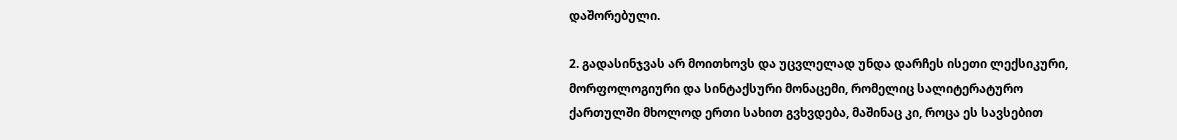დაშორებული.

2. გადასინჯვას არ მოითხოვს და უცვლელად უნდა დარჩეს ისეთი ლექსიკური, მორფოლოგიური და სინტაქსური მონაცემი, რომელიც სალიტერატურო ქართულში მხოლოდ ერთი სახით გვხვდება, მაშინაც კი, როცა ეს სავსებით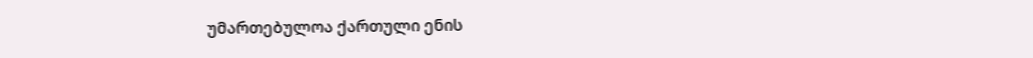უმართებულოა ქართული ენის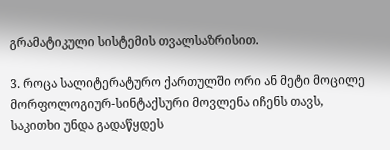გრამატიკული სისტემის თვალსაზრისით.

3. როცა სალიტერატურო ქართულში ორი ან მეტი მოცილე მორფოლოგიურ-სინტაქსური მოვლენა იჩენს თავს, საკითხი უნდა გადაწყდეს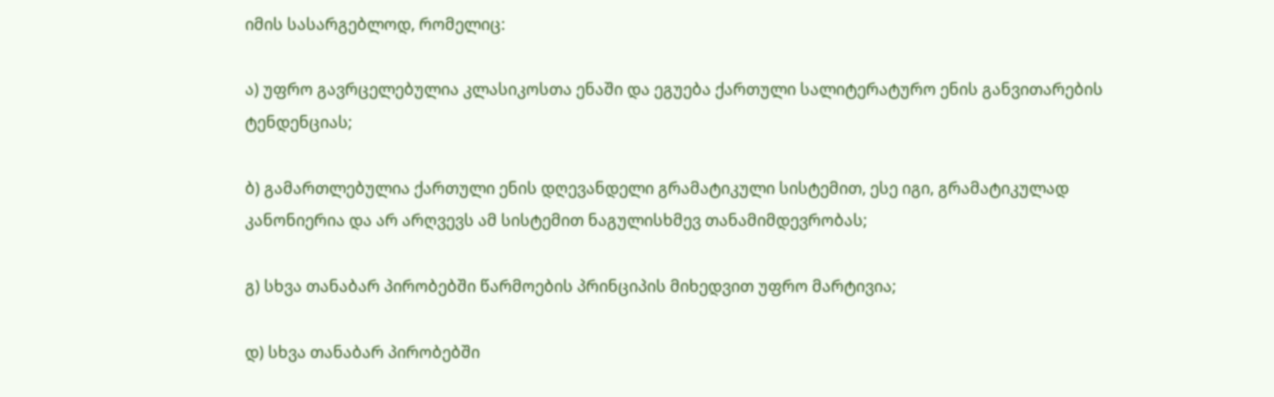იმის სასარგებლოდ, რომელიც:

ა) უფრო გავრცელებულია კლასიკოსთა ენაში და ეგუება ქართული სალიტერატურო ენის განვითარების ტენდენციას;

ბ) გამართლებულია ქართული ენის დღევანდელი გრამატიკული სისტემით, ესე იგი, გრამატიკულად კანონიერია და არ არღვევს ამ სისტემით ნაგულისხმევ თანამიმდევრობას;

გ) სხვა თანაბარ პირობებში წარმოების პრინციპის მიხედვით უფრო მარტივია;

დ) სხვა თანაბარ პირობებში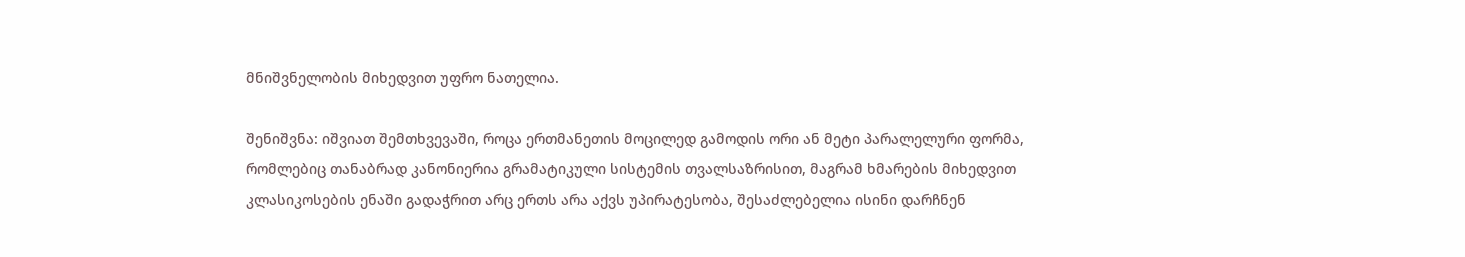მნიშვნელობის მიხედვით უფრო ნათელია.

შენიშვნა: იშვიათ შემთხვევაში, როცა ერთმანეთის მოცილედ გამოდის ორი ან მეტი პარალელური ფორმა, რომლებიც თანაბრად კანონიერია გრამატიკული სისტემის თვალსაზრისით, მაგრამ ხმარების მიხედვით კლასიკოსების ენაში გადაჭრით არც ერთს არა აქვს უპირატესობა, შესაძლებელია ისინი დარჩნენ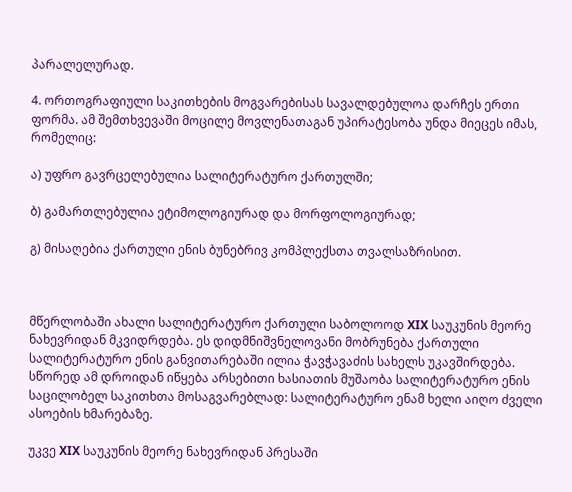პარალელურად.

4. ორთოგრაფიული საკითხების მოგვარებისას სავალდებულოა დარჩეს ერთი ფორმა. ამ შემთხვევაში მოცილე მოვლენათაგან უპირატესობა უნდა მიეცეს იმას, რომელიც:

ა) უფრო გავრცელებულია სალიტერატურო ქართულში;

ბ) გამართლებულია ეტიმოლოგიურად და მორფოლოგიურად;

გ) მისაღებია ქართული ენის ბუნებრივ კომპლექსთა თვალსაზრისით.



მწერლობაში ახალი სალიტერატურო ქართული საბოლოოდ XIX საუკუნის მეორე ნახევრიდან მკვიდრდება. ეს დიდმნიშვნელოვანი მობრუნება ქართული სალიტერატურო ენის განვითარებაში ილია ჭავჭავაძის სახელს უკავშირდება. სწორედ ამ დროიდან იწყება არსებითი ხასიათის მუშაობა სალიტერატურო ენის საცილობელ საკითხთა მოსაგვარებლად: სალიტერატურო ენამ ხელი აიღო ძველი ასოების ხმარებაზე.

უკვე XIX საუკუნის მეორე ნახევრიდან პრესაში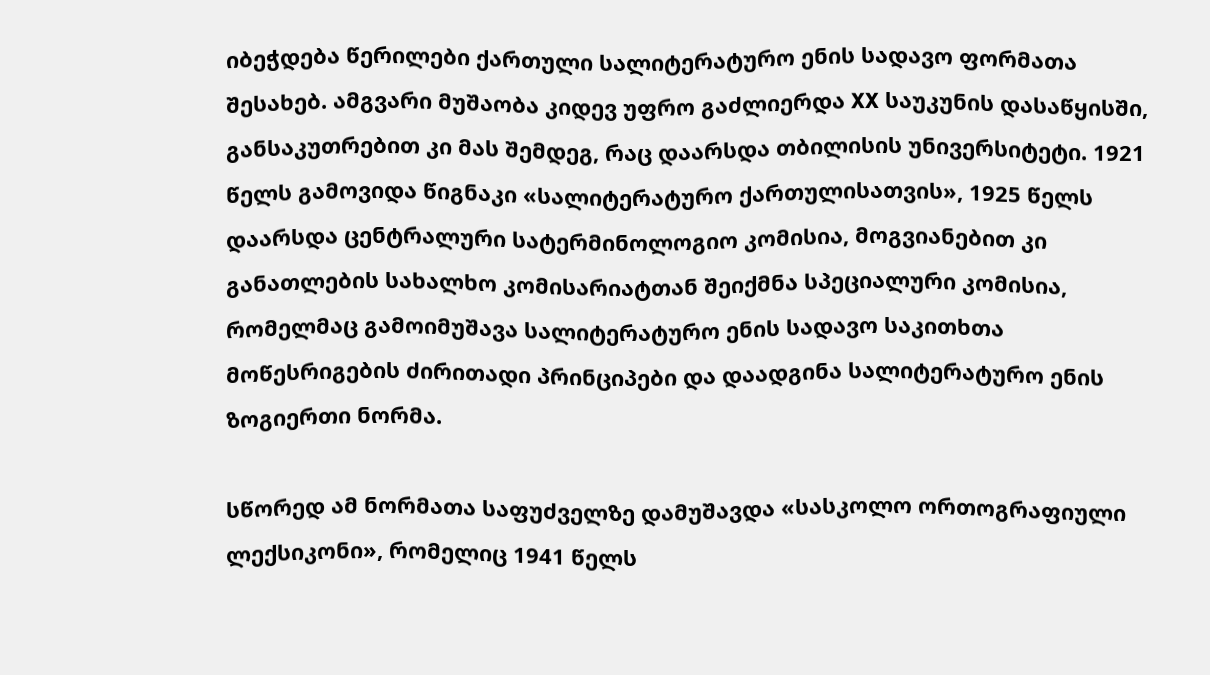იბეჭდება წერილები ქართული სალიტერატურო ენის სადავო ფორმათა შესახებ. ამგვარი მუშაობა კიდევ უფრო გაძლიერდა XX საუკუნის დასაწყისში, განსაკუთრებით კი მას შემდეგ, რაც დაარსდა თბილისის უნივერსიტეტი. 1921 წელს გამოვიდა წიგნაკი «სალიტერატურო ქართულისათვის», 1925 წელს დაარსდა ცენტრალური სატერმინოლოგიო კომისია, მოგვიანებით კი განათლების სახალხო კომისარიატთან შეიქმნა სპეციალური კომისია, რომელმაც გამოიმუშავა სალიტერატურო ენის სადავო საკითხთა მოწესრიგების ძირითადი პრინციპები და დაადგინა სალიტერატურო ენის ზოგიერთი ნორმა.

სწორედ ამ ნორმათა საფუძველზე დამუშავდა «სასკოლო ორთოგრაფიული ლექსიკონი», რომელიც 1941 წელს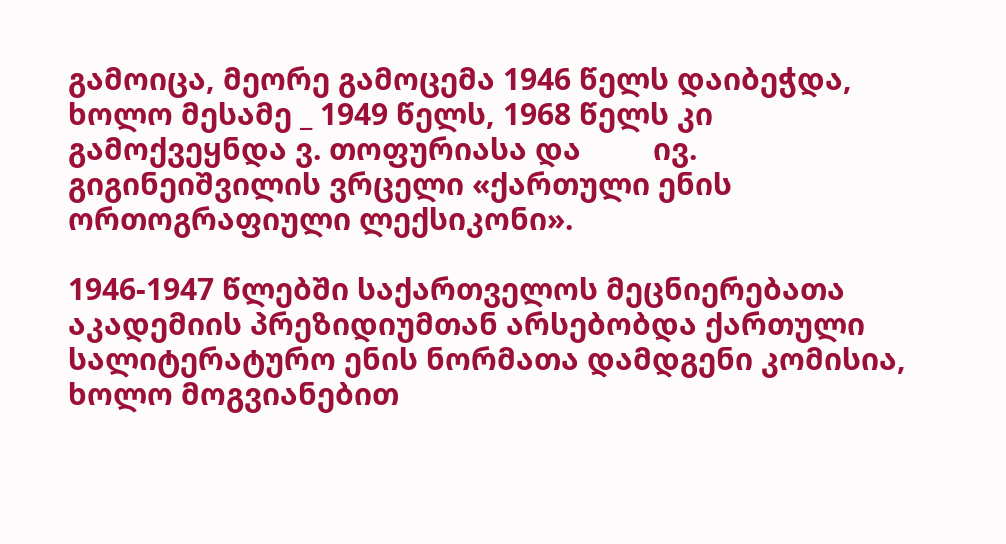გამოიცა, მეორე გამოცემა 1946 წელს დაიბეჭდა, ხოლო მესამე _ 1949 წელს, 1968 წელს კი გამოქვეყნდა ვ. თოფურიასა და         ივ. გიგინეიშვილის ვრცელი «ქართული ენის ორთოგრაფიული ლექსიკონი».

1946-1947 წლებში საქართველოს მეცნიერებათა აკადემიის პრეზიდიუმთან არსებობდა ქართული სალიტერატურო ენის ნორმათა დამდგენი კომისია, ხოლო მოგვიანებით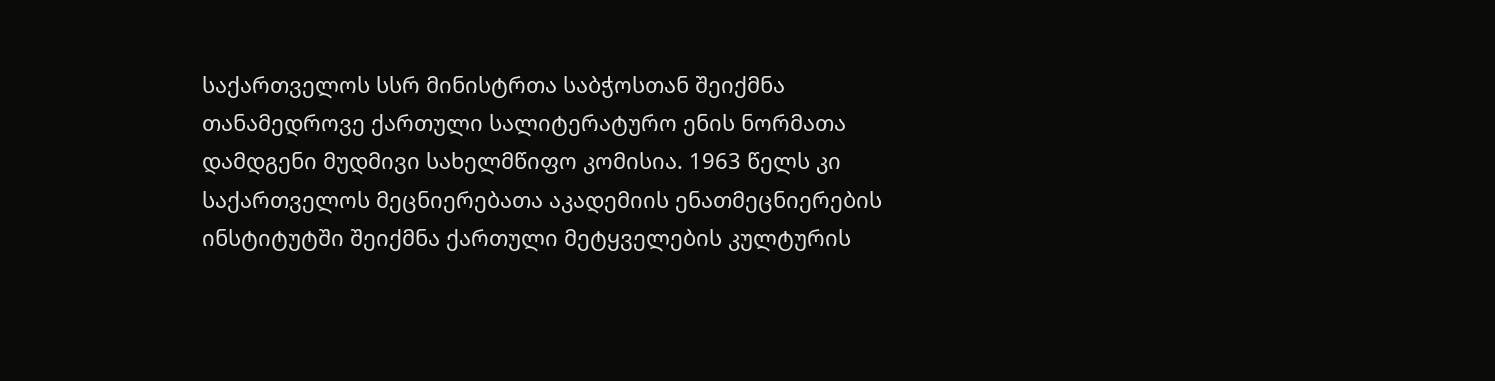საქართველოს სსრ მინისტრთა საბჭოსთან შეიქმნა თანამედროვე ქართული სალიტერატურო ენის ნორმათა დამდგენი მუდმივი სახელმწიფო კომისია. 1963 წელს კი საქართველოს მეცნიერებათა აკადემიის ენათმეცნიერების ინსტიტუტში შეიქმნა ქართული მეტყველების კულტურის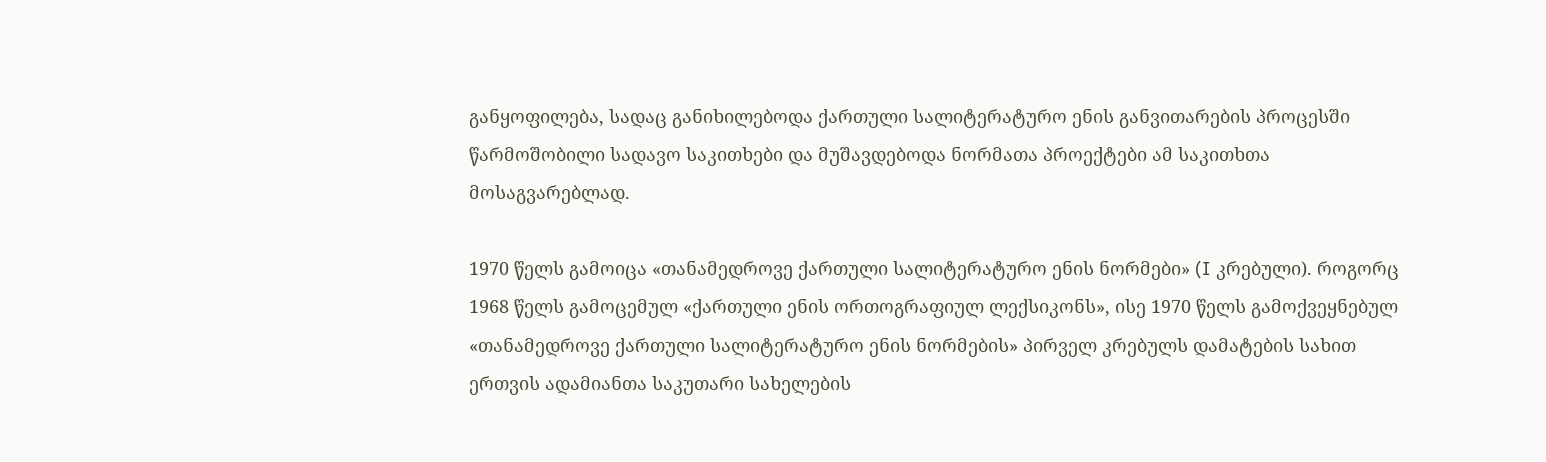განყოფილება, სადაც განიხილებოდა ქართული სალიტერატურო ენის განვითარების პროცესში წარმოშობილი სადავო საკითხები და მუშავდებოდა ნორმათა პროექტები ამ საკითხთა მოსაგვარებლად.

1970 წელს გამოიცა «თანამედროვე ქართული სალიტერატურო ენის ნორმები» (I კრებული). როგორც 1968 წელს გამოცემულ «ქართული ენის ორთოგრაფიულ ლექსიკონს», ისე 1970 წელს გამოქვეყნებულ «თანამედროვე ქართული სალიტერატურო ენის ნორმების» პირველ კრებულს დამატების სახით ერთვის ადამიანთა საკუთარი სახელების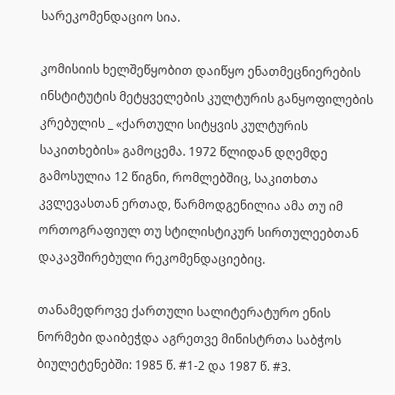სარეკომენდაციო სია.

კომისიის ხელშეწყობით დაიწყო ენათმეცნიერების ინსტიტუტის მეტყველების კულტურის განყოფილების კრებულის _ «ქართული სიტყვის კულტურის საკითხების» გამოცემა. 1972 წლიდან დღემდე გამოსულია 12 წიგნი, რომლებშიც, საკითხთა კვლევასთან ერთად, წარმოდგენილია ამა თუ იმ ორთოგრაფიულ თუ სტილისტიკურ სირთულეებთან დაკავშირებული რეკომენდაციებიც.

თანამედროვე ქართული სალიტერატურო ენის ნორმები დაიბეჭდა აგრეთვე მინისტრთა საბჭოს ბიულეტენებში: 1985 წ. #1-2 და 1987 წ. #3.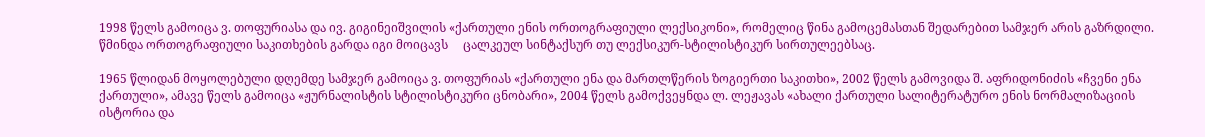1998 წელს გამოიცა ვ. თოფურიასა და ივ. გიგინეიშვილის «ქართული ენის ორთოგრაფიული ლექსიკონი», რომელიც წინა გამოცემასთან შედარებით სამჯერ არის გაზრდილი. წმინდა ორთოგრაფიული საკითხების გარდა იგი მოიცავს     ცალკეულ სინტაქსურ თუ ლექსიკურ-სტილისტიკურ სირთულეებსაც.

1965 წლიდან მოყოლებული დღემდე სამჯერ გამოიცა ვ. თოფურიას «ქართული ენა და მართლწერის ზოგიერთი საკითხი», 2002 წელს გამოვიდა შ. აფრიდონიძის «ჩვენი ენა ქართული», ამავე წელს გამოიცა «ჟურნალისტის სტილისტიკური ცნობარი», 2004 წელს გამოქვეყნდა ლ. ლეჟავას «ახალი ქართული სალიტერატურო ენის ნორმალიზაციის ისტორია და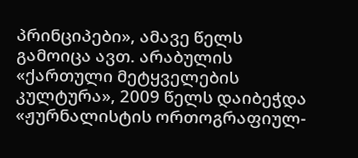პრინციპები», ამავე წელს გამოიცა ავთ. არაბულის «ქართული მეტყველების კულტურა», 2009 წელს დაიბეჭდა «ჟურნალისტის ორთოგრაფიულ-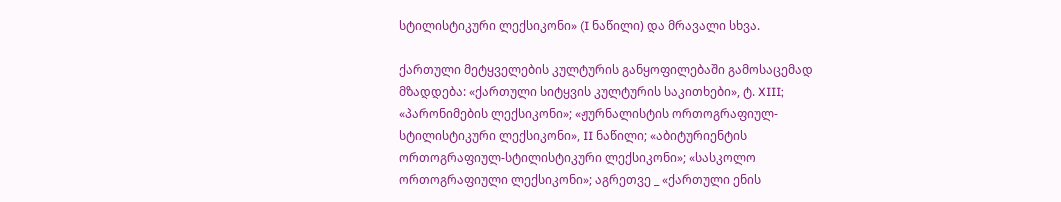სტილისტიკური ლექსიკონი» (I ნაწილი) და მრავალი სხვა.

ქართული მეტყველების კულტურის განყოფილებაში გამოსაცემად მზადდება: «ქართული სიტყვის კულტურის საკითხები», ტ. XIII; «პარონიმების ლექსიკონი»; «ჟურნალისტის ორთოგრაფიულ-სტილისტიკური ლექსიკონი», II ნაწილი; «აბიტურიენტის ორთოგრაფიულ-სტილისტიკური ლექსიკონი»; «სასკოლო ორთოგრაფიული ლექსიკონი»; აგრეთვე _ «ქართული ენის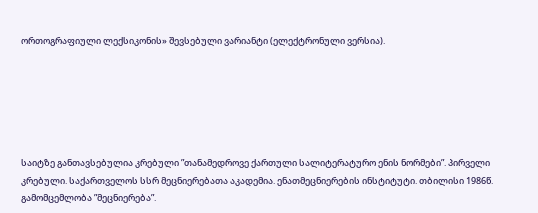ორთოგრაფიული ლექსიკონის» შევსებული ვარიანტი (ელექტრონული ვერსია).






საიტზე განთავსებულია კრებული ”თანამედროვე ქართული სალიტერატურო ენის ნორმები”. პირველი კრებული. საქართველოს სსრ მეცნიერებათა აკადემია. ენათმეცნიერების ინსტიტუტი. თბილისი 1986წ. გამომცემლობა ”მეცნიერება”.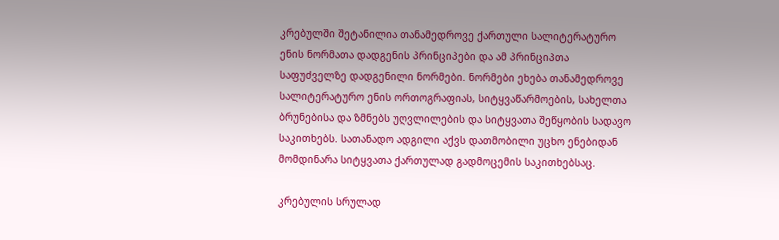კრებულში შეტანილია თანამედროვე ქართული სალიტერატურო ენის ნორმათა დადგენის პრინციპები და ამ პრინციპთა საფუძველზე დადგენილი ნორმები. ნორმები ეხება თანამედროვე სალიტერატურო ენის ორთოგრაფიას, სიტყვაწარმოების, სახელთა ბრუნებისა და ზმნებს უღვლილების და სიტყვათა შეწყობის სადავო საკითხებს. სათანადო ადგილი აქვს დათმობილი უცხო ენებიდან მომდინარა სიტყვათა ქართულად გადმოცემის საკითხებსაც.

კრებულის სრულად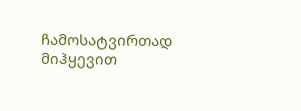ჩამოსატვირთად მიჰყევით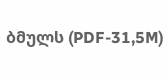ბმულს (PDF-31,5M)